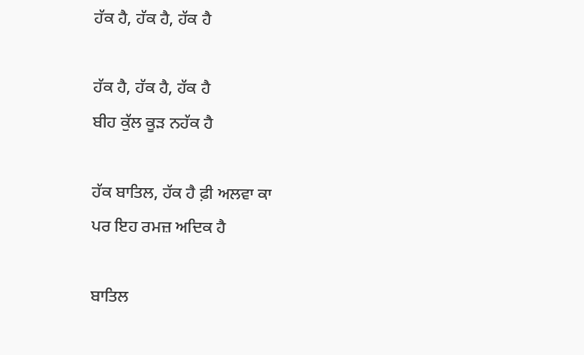ਹੱਕ ਹੈ, ਹੱਕ ਹੈ, ਹੱਕ ਹੈ

ਹੱਕ ਹੈ, ਹੱਕ ਹੈ, ਹੱਕ ਹੈ
ਬੀਹ ਕੁੱਲ ਕੂੜ ਨਹੱਕ ਹੈ

ਹੱਕ ਬਾਤਿਲ, ਹੱਕ ਹੈ ਫ਼ੀ ਅਲਵਾ ਕਾ
ਪਰ ਇਹ ਰਮਜ਼ ਅਦਿਕ ਹੈ

ਬਾਤਿਲ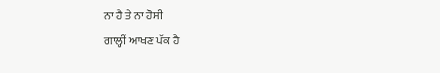ਨਾ ਹੈ ਤੇ ਨਾ ਹੋਸੀ
ਗਾਲ੍ਹੀਂ ਆਖਣ ਪੱਕ ਹੈ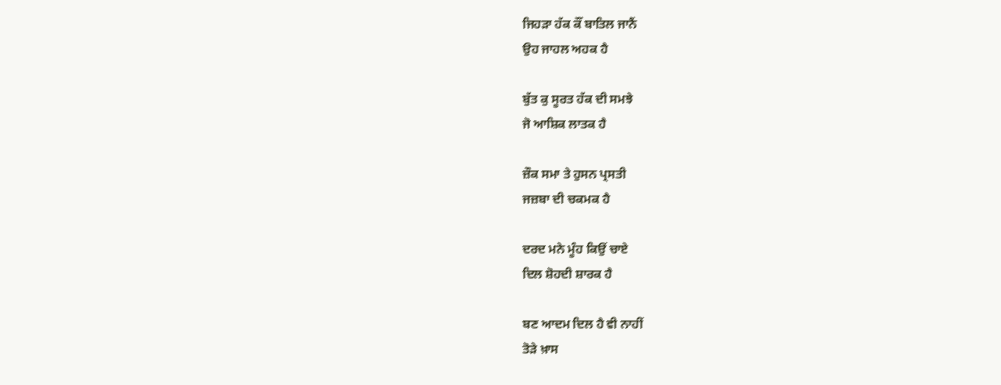ਜਿਹੜਾ ਹੱਕ ਕੌਂ ਬਾਤਿਲ ਜਾਨੈਂ
ਉਹ ਜਾਹਲ ਅਹਕ ਹੈ

ਬੁੱਤ ਕੁ ਸੂਰਤ ਹੱਕ ਦੀ ਸਮਝੇ
ਜੋ ਆਸ਼ਿਕ ਲਾਤਕ ਹੈ

ਜ਼ੌਕ ਸਮਾ ਤੇ ਹੁਸਨ ਪ੍ਰਸਤੀ
ਜਜ਼ਬਾ ਦੀ ਚਕਮਕ ਹੈ

ਦਰਦ ਮਨੇ ਮੂੰਹ ਕਿਉਂ ਚਾਏ
ਦਿਲ ਸ਼ੋਹਦੀ ਸ਼ਾਰਕ ਹੈ

ਬਣ ਆਦਮ ਦਿਲ ਹੈ ਵੀ ਨਾਹੀਂ
ਤੋੜੇ ਖ਼ਾਸ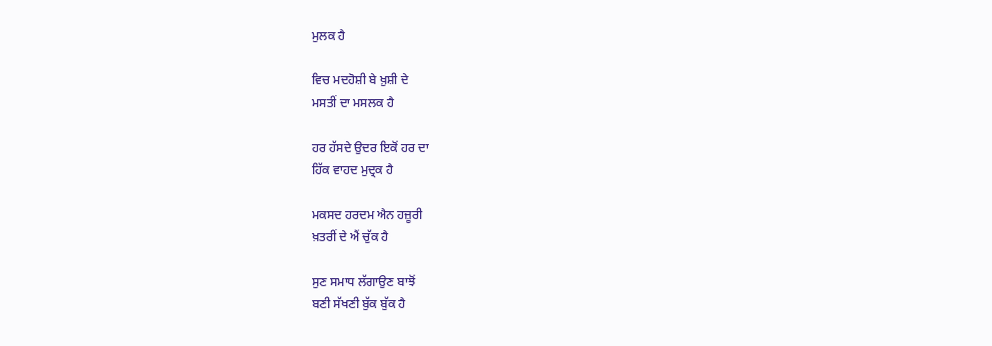ਮੁਲਕ ਹੈ

ਵਿਚ ਮਦਹੋਸ਼ੀ ਬੇ ਖ਼ੁਸ਼ੀ ਦੇ
ਮਸਤੀਂ ਦਾ ਮਸਲਕ ਹੈ

ਹਰ ਹੱਸਦੇ ਉਦਰ ਇਕੋਂ ਹਰ ਦਾ
ਹਿੱਕ ਵਾਹਦ ਮੁਦ੍ਰਕ ਹੈ

ਮਕਸਦ ਹਰਦਮ ਐਨ ਹਜ਼ੂਰੀ
ਖ਼ਤਰੀਂ ਦੇ ਐਂ ਚੁੱਕ ਹੈ

ਸੁਣ ਸਮਾਧ ਲੱਗਾਉਣ ਬਾਝੋਂ
ਬਣੀ ਸੱਖਣੀ ਬੁੱਕ ਬੁੱਕ ਹੈ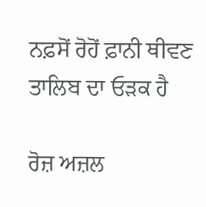ਨਫ਼ਸੋਂ ਰੋਹੋਂ ਫ਼ਾਨੀ ਥੀਵਣ
ਤਾਲਿਬ ਦਾ ਓੜਕ ਹੈ

ਰੋਜ਼ ਅਜ਼ਲ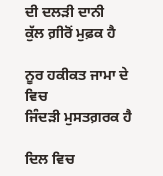ਦੀ ਦਲੜੀ ਦਾਨੀ
ਕੁੱਲ ਗ਼ੀਰੋਂ ਮੁਫ਼ਕ ਹੈ

ਨੂਰ ਹਕੀਕਤ ਜਾਮਾ ਦੇ ਵਿਚ
ਜਿੰਦੜੀ ਮੁਸਤਗ਼ਰਕ ਹੈ

ਦਿਲ ਵਿਚ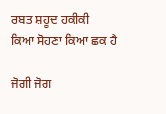ਰਬਤ ਸ਼ਹੂਦ ਹਕੀਕੀ
ਕਿਆ ਸੋਹਣਾ ਕਿਆ ਛਕ ਹੈ

ਜੋਗੀ ਜੋਗ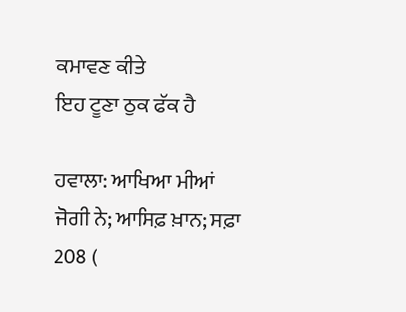ਕਮਾਵਣ ਕੀਤੇ
ਇਹ ਟੂਣਾ ਠੁਕ ਫੱਕ ਹੈ

ਹਵਾਲਾ: ਆਖਿਆ ਮੀਆਂ ਜੋਗੀ ਨੇ; ਆਸਿਫ਼ ਖ਼ਾਨ; ਸਫ਼ਾ 208 (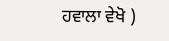ਹਵਾਲਾ ਵੇਖੋ )